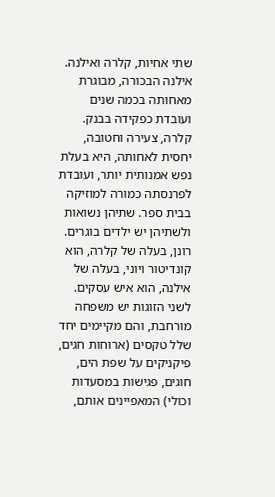שתי אחיות, קלרה ואילנה. אילנה הבכורה, מבוגרת מאחותה בכמה שנים ועובדת כפקידה בבנק. קלרה, צעירה וחטובה, יחסית לאחותה, היא בעלת נפש אמנותית יותר, ועובדת לפרנסתה כמורה למוזיקה בבית ספר. שתיהן נשואות ולשתיהן יש ילדים בוגרים. רונן, בעלה של קלרה, הוא קונדיטור ויוני, בעלה של אילנה, הוא איש עסקים. לשני הזוגות יש משפחה מורחבת, והם מקיימים יחד שלל טקסים (ארוחות חגים, פיקניקים על שפת הים, חוגים, פגישות במסעדות וכולי) המאפיינים אותם,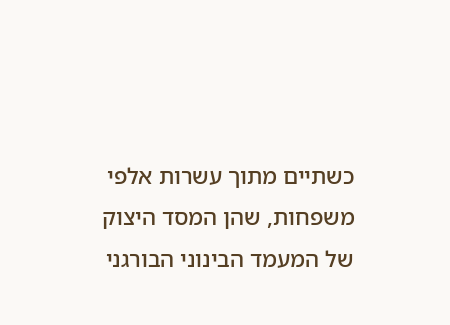כשתיים מתוך עשרות אלפי משפחות, שהן המסד היצוק של המעמד הבינוני הבורגני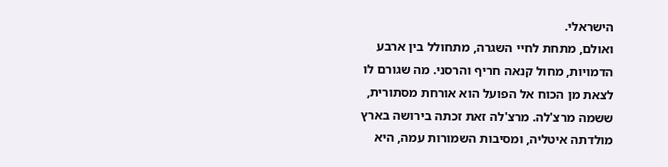הישראלי.
ואולם, מתחת לחיי השגרה, מתחולל בין ארבע הדמויות, מחול קנאה חריף והרסני. מה שגורם לו לצאת מן הכוח אל הפועל הוא אורחת מסתורית, ששמה מרצ'לה. מרצ'לה זאת זכתה בירושה בארץ מולדתה איטליה, ומסיבות השמורות עמה, היא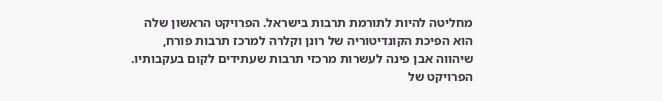מחליטה להיות לתורמת תרבות בישראל. הפרויקט הראשון שלה הוא הפיכת הקונדיטוריה של רונן וקלרה למרכז תרבות פורח, שיהווה אבן פינה לעשרות מרכזי תרבות שעתידים לקום בעקבותיו. הפרויקט של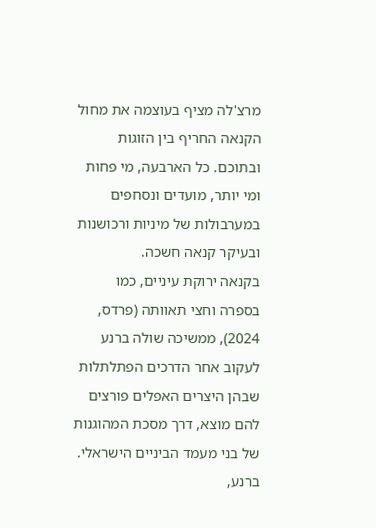מרצ'לה מציף בעוצמה את מחול הקנאה החריף בין הזוגות ובתוכם. כל הארבעה, מי פחות ומי יותר, מועדים ונסחפים במערבולות של מיניות ורכושנות ובעיקר קנאה חשכה.
בקנאה ירוקת עיניים, כמו בספרה וחצי תאוותה (פרדס, 2024), ממשיכה שולה ברנע לעקוב אחר הדרכים הפתלתלות שבהן היצרים האפלים פורצים להם מוצא, דרך מסכת המהוגנות של בני מעמד הביניים הישראלי. ברנע,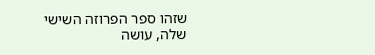שזהו ספר הפרוזה השישי שלה, עושה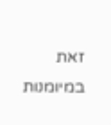זאת במיומנות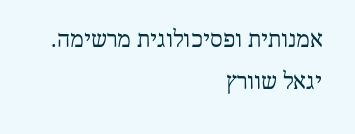אמנותית ופסיכולוגית מרשימה.
יגאל שוורץ